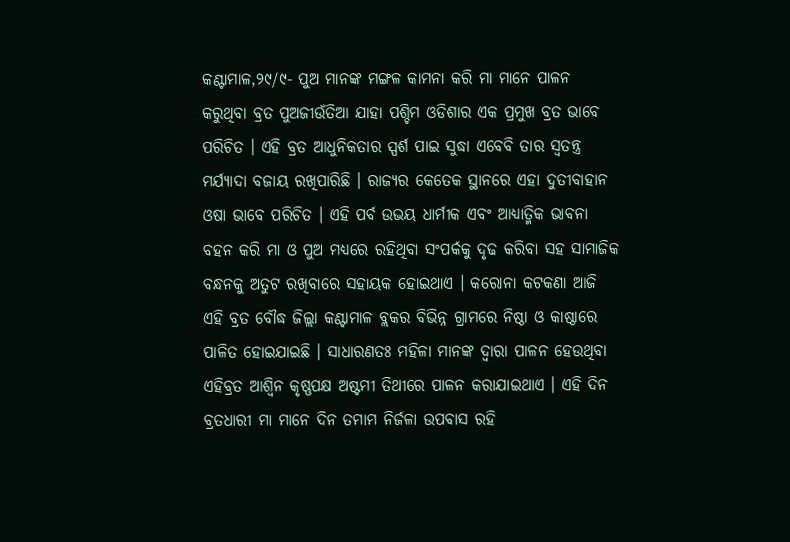କଣ୍ଟାମାଳ,୨୯/୯- ପୁଅ ମାନଙ୍କ ମଙ୍ଗଳ କାମନା କରି ମା ମାନେ ପାଳନ କରୁଥିବା ବ୍ରତ ପୁଅଜୀଉଁତିଆ ଯାହା ପଶ୍ଚିମ ଓଡିଶାର ଏକ ପ୍ରମୁଖ ବ୍ରତ ଭାବେ ପରିଚିତ । ଏହି ବ୍ରତ ଆଧୁନିକତାର ସ୍ପର୍ଶ ପାଇ ସୁଦ୍ଧା ଏବେବି ତାର ସ୍ୱତନ୍ତ୍ର ମର୍ଯ୍ୟାଦା ବଜାୟ ରଖିପାରିଛି । ରାଜ୍ୟର କେତେକ ସ୍ଥାନରେ ଏହା ଦୁତୀବାହାନ ଓଷା ଭାବେ ପରିଚିତ । ଏହି ପର୍ବ ଉଭୟ ଧାର୍ମୀକ ଏବଂ ଆଧ୍ୟାତ୍ମିକ ଭାବନା ବହନ କରି ମା ଓ ପୁଅ ମଧ୍ୟରେ ରହିଥିବା ସଂପର୍କକୁ ଦୃଢ କରିବା ସହ ସାମାଜିକ ବନ୍ଧନକୁ ଅତୁଟ ରଖିବାରେ ସହାୟକ ହୋଇଥାଏ । କରୋନା କଟକଣା ଆଜି ଏହି ବ୍ରତ ବୌଦ୍ଧ ଜିଲ୍ଲା କଣ୍ଟାମାଳ ବ୍ଲକର ବିଭିନ୍ନ ଗ୍ରାମରେ ନିଷ୍ଠା ଓ କାଷ୍ଠାରେ ପାଳିତ ହୋଇଯାଇଛି । ସାଧାରଣତଃ ମହିଳା ମାନଙ୍କ ଦ୍ୱାରା ପାଳନ ହେଉଥିବା ଏହିବ୍ରତ ଆଶ୍ୱିନ କୃଷ୍ଣପକ୍ଷ ଅଷ୍ଟମୀ ତିଥୀରେ ପାଳନ କରାଯାଇଥାଏ । ଏହି ଦିନ ବ୍ରତଧାରୀ ମା ମାନେ ଦିନ ତମାମ ନିର୍ଜଳା ଉପବାସ ରହି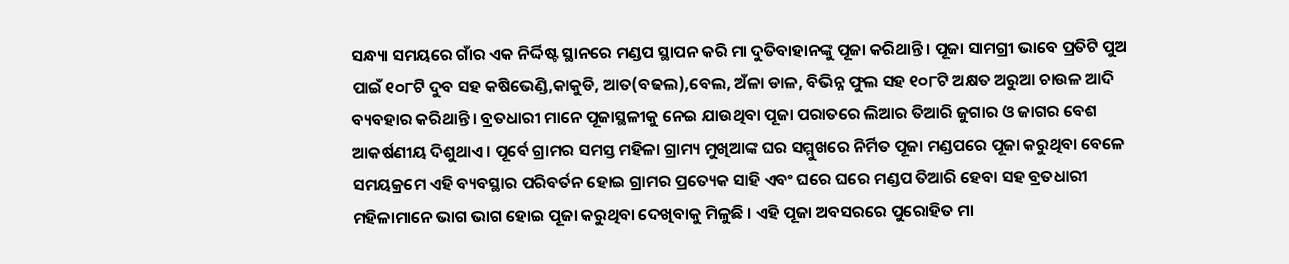ସନ୍ଧ୍ୟା ସମୟରେ ଗାଁର ଏକ ନିର୍ଦ୍ଦିଷ୍ଟ ସ୍ଥାନରେ ମଣ୍ଡପ ସ୍ଥାପନ କରି ମା ଦୁତିବାହାନଙ୍କୁ ପୂଜା କରିଥାନ୍ତି । ପୂଜା ସାମଗ୍ରୀ ଭାବେ ପ୍ରତିଟି ପୁଅ ପାଇଁ ୧୦୮ଟି ଦୁବ ସହ କଷିଭେଣ୍ଡି,କାକୁଡି, ଆତ(ବଢଲ),ବେଲ, ଅଁଳା ଡାଳ, ବିଭିନ୍ନ ଫୁଲ ସହ ୧୦୮ଟି ଅକ୍ଷତ ଅରୁଆ ଚାଉଳ ଆଦି ବ୍ୟବହାର କରିଥାନ୍ତି । ବ୍ରତଧାରୀ ମାନେ ପୂଜାସ୍ଥଳୀକୁ ନେଇ ଯାଉଥିବା ପୂଜା ପରାତରେ ଲିଆର ତିଆରି ଜୁଗାର ଓ ଜାଗର ବେଶ ଆକର୍ଷଣୀୟ ଦିଶୁଥାଏ । ପୂର୍ବେ ଗ୍ରାମର ସମସ୍ତ ମହିଳା ଗ୍ରାମ୍ୟ ମୁଖିଆଙ୍କ ଘର ସମ୍ମୁଖରେ ନିର୍ମିତ ପୂଜା ମଣ୍ଡପରେ ପୂଜା କରୁଥିବା ବେଳେ ସମୟକ୍ରମେ ଏହି ବ୍ୟବସ୍ଥାର ପରିବର୍ତନ ହୋଇ ଗ୍ରାମର ପ୍ରତ୍ୟେକ ସାହି ଏବଂ ଘରେ ଘରେ ମଣ୍ଡପ ତିଆରି ହେବା ସହ ବ୍ରତଧାରୀ ମହିଳାମାନେ ଭାଗ ଭାଗ ହୋଇ ପୂଜା କରୁଥିବା ଦେଖିବାକୁ ମିଳୁଛି । ଏହି ପୂଜା ଅବସରରେ ପୁରୋହିତ ମା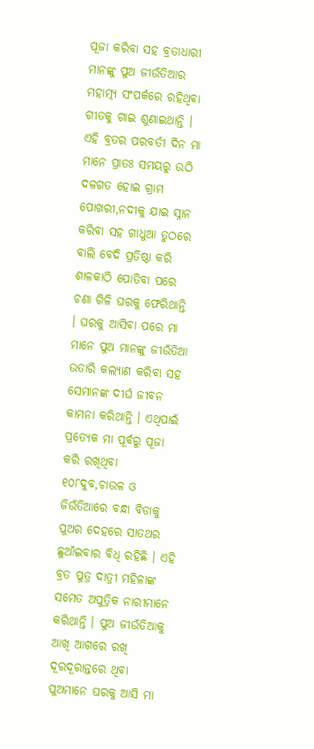ପୂଜା କରିବା ସହ ବ୍ରତାଧାରୀ ମାନଙ୍କୁ ପୁଅ ଜୀଉଁତିଆର ମହାତ୍ମ୍ୟ ସଂପର୍କରେ ରହିଥିବା ଗୀତକୁ ଗାଇ ଶୁଣାଇଥାନ୍ତି ।
ଏହି ବ୍ରତର ପରବର୍ତୀ ଦିନ ମା ମାନେ ପ୍ରାତଃ ସମୟରୁ ଉଠି ଦଳଗତ ହୋଇ ଗ୍ରାମ ପୋଖରୀ,ନଦୀକୁ ଯାଇ ସ୍ନାନ କରିବା ସହ ଗାଧୁଆ ତୁଠରେ ବାଲି ବେଦି ପ୍ରତିଷ୍ଠା କରି ଶାଳକାଠି ପୋତିବା ପରେ ଚଣା ଗିଳି ଘରକୁ ଫେରିଥାନ୍ତି । ଘରକୁ ଆସିବା ପରେ ମା ମାନେ ପୁଅ ମାନଙ୍କୁ ଜୀଉଁତିଆ ଉତାରି କଲ୍ୟାଣ କରିବା ସହ ସେମାନଙ୍କ ଦୀର୍ଘ ଜୀବନ କାମନା କରିଥାନ୍ତି । ଏଥିପାଇଁ ପ୍ରତ୍ୟେକ ମା ପୂର୍ବରୁ ପୂଜା କରି ରଖିଥିବା ୧୦୮ଦୁବ,ଚାଉଳ ଓ ଜିଉଁତିଆରେ ବନ୍ଧା ବିଡାକୁ ପୁଅର ଦେହରେ ସାତଥର ଛୁଆଁଇବାର ବିଧି ରହିଛି । ଏହି ବ୍ରତ ପୁତ୍ର ଦାତ୍ରୀ ମହିଳାଙ୍କ ସମେତ ଅପୁତ୍ରିକ ନାରୀମାନେ କରିଥାନ୍ତି । ପୁଅ ଜୀଉଁତିଆକୁ ଆଖି ଆଗରେ ରଖି ଦୂରଦୂରାନ୍ତରେ ଥିବା ପୁଅମାନେ ଘରକୁ ଆସି ମା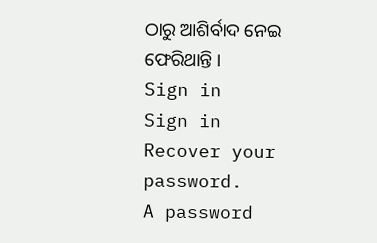ଠାରୁ ଆଶିର୍ବାଦ ନେଇ ଫେରିଥାନ୍ତି ।
Sign in
Sign in
Recover your password.
A password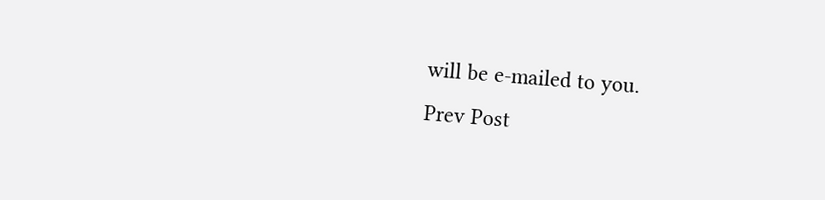will be e-mailed to you.
Prev Post